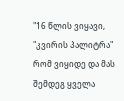"16 წლის ვიყავი, "კვირის პალიტრა" რომ ვიყიდე და მას შემდეგ ყველა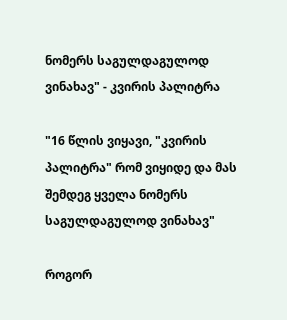ნომერს საგულდაგულოდ ვინახავ" - კვირის პალიტრა

"16 წლის ვიყავი, "კვირის პალიტრა" რომ ვიყიდე და მას შემდეგ ყველა ნომერს საგულდაგულოდ ვინახავ"

როგორ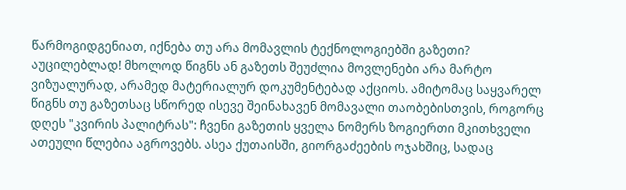წარმოგიდგენიათ, იქნება თუ არა მომავლის ტექნოლოგიებში გაზეთი? აუცილებლად! მხოლოდ წიგნს ან გაზეთს შეუძლია მოვლენები არა მარტო ვიზუალურად, არამედ მატერიალურ დოკუმენტებად აქციოს. ამიტომაც საყვარელ წიგნს თუ გაზეთსაც სწორედ ისევე შეინახავენ მომავალი თაობებისთვის, როგორც დღეს "კვირის პალიტრას": ჩვენი გაზეთის ყველა ნომერს ზოგიერთი მკითხველი ათეული წლებია აგროვებს. ასეა ქუთაისში, გიორგაძეების ოჯახშიც, სადაც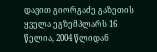დავით გიორგაძე გაზეთის ყველა ეგზემპლარს 16 წელია, 2004 წლიდან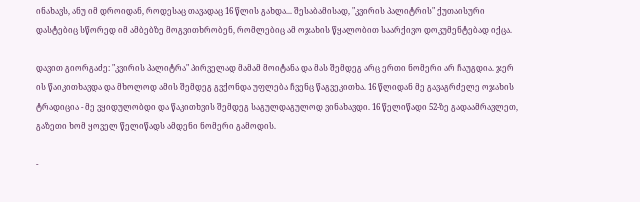ინახავს, ანუ იმ დროიდან, როდესაც თავადაც 16 წლის გახდა... შესაბამისად, "კვირის პალიტრის" ქუთაისური დასტებიც სწორედ იმ ამბებზე მოგვითხრობენ, რომლებიც ამ ოჯახის წყალობით საარქივო დოკუმენტებად იქცა.

დავით გიორგაძე: "კვირის პალიტრა" პირველად მამამ მოიტანა და მას შემდეგ არც ერთი ნომერი არ ჩაუგდია. ჯერ ის წაიკითხავდა და მხოლოდ ამის შემდეგ გვქონდა უფლება ჩვენც წაგვეკითხა. 16 წლიდან მე გავაგრძელე ოჯახის ტრადიცია - მე ვყიდულობდი და წაკითხვის შემდეგ საგულდაგულოდ ვინახავდი. 16 წელიწადი 52-ზე გადაამრავლეთ, გაზეთი ხომ ყოველ წელიწადს ამდენი ნომერი გამოდის.

-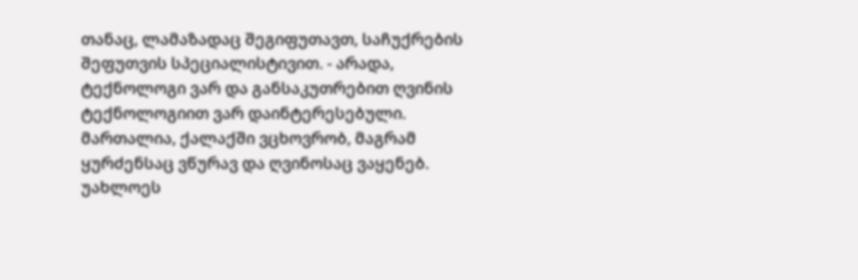თანაც, ლამაზადაც შეგიფუთავთ, საჩუქრების შეფუთვის სპეციალისტივით. - არადა, ტექნოლოგი ვარ და განსაკუთრებით ღვინის ტექნოლოგიით ვარ დაინტერესებული. მართალია, ქალაქში ვცხოვრობ, მაგრამ ყურძენსაც ვწურავ და ღვინოსაც ვაყენებ. უახლოეს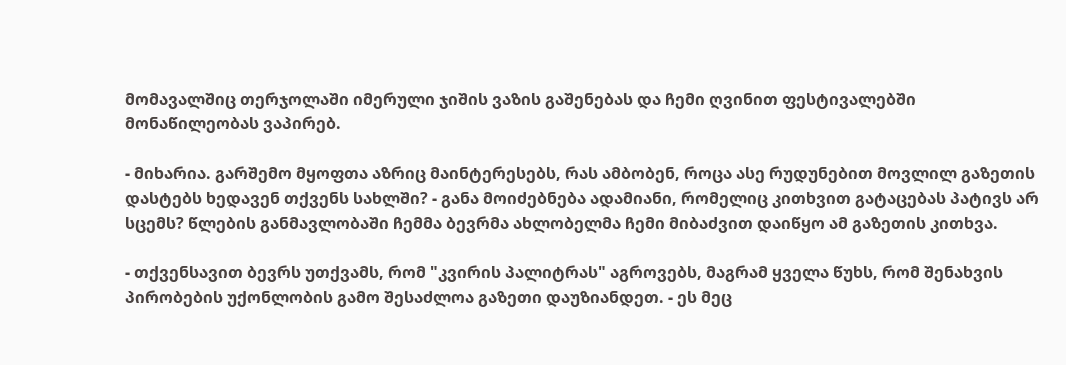მომავალშიც თერჯოლაში იმერული ჯიშის ვაზის გაშენებას და ჩემი ღვინით ფესტივალებში მონაწილეობას ვაპირებ.

- მიხარია. გარშემო მყოფთა აზრიც მაინტერესებს, რას ამბობენ, როცა ასე რუდუნებით მოვლილ გაზეთის დასტებს ხედავენ თქვენს სახლში? - განა მოიძებნება ადამიანი, რომელიც კითხვით გატაცებას პატივს არ სცემს? წლების განმავლობაში ჩემმა ბევრმა ახლობელმა ჩემი მიბაძვით დაიწყო ამ გაზეთის კითხვა.

- თქვენსავით ბევრს უთქვამს, რომ "კვირის პალიტრას" აგროვებს, მაგრამ ყველა წუხს, რომ შენახვის პირობების უქონლობის გამო შესაძლოა გაზეთი დაუზიანდეთ. - ეს მეც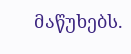მაწუხებს.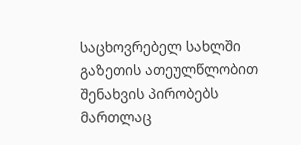საცხოვრებელ სახლში გაზეთის ათეულწლობით შენახვის პირობებს მართლაც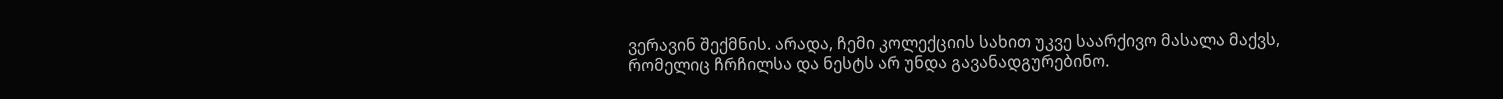ვერავინ შექმნის. არადა, ჩემი კოლექციის სახით უკვე საარქივო მასალა მაქვს, რომელიც ჩრჩილსა და ნესტს არ უნდა გავანადგურებინო.